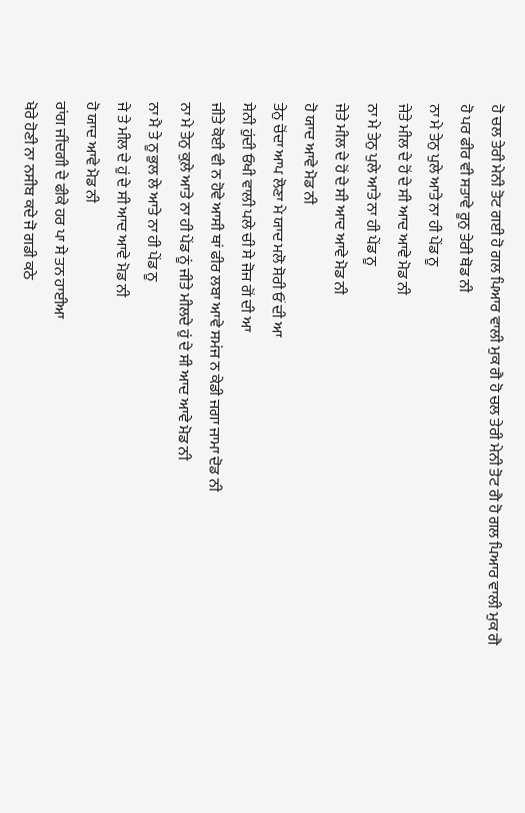ਹੋ ਚਲ ਤੇਰੀ ਮੇਨੀ ਤੋਟ ਗਈ ਹੋ ਗਲ ਪਿਆਰ ਵਾਲੀ ਮੁਕ ਗੈ ਹੋ ਚਲ ਤੇਰੀ ਮੇਨੀ ਤੋਟ ਗੈ ਹੋ ਗਲ ਪਿਆਰ ਵਾਲੀ ਮੁਕ ਗੈ
ਹੋ ਪਰ ਫੀਰ ਵੀ ਸਤਾਵੇ ਰੂਨੁ ਤੇਰੀ ਥੋਡ ਨੀ
ਨਾ ਮੇ ਤੇਨੁ ਪੁਲੇ ਆਤੇ ਨਾ ਹੀ ਪੇਂਡ ਨੂ
ਜੇਤੇ ਮੀਲ ਦੇ ਹੋਂ ਦੇ ਸੀ ਆਦ ਆਵੇ ਮੋਡ ਨੀ
ਨਾ ਮੇ ਤੇਨੁ ਪੁਲੇ ਆਤੇ ਨਾ ਹੀ ਪੇਂਡ ਨੂ
ਜੇਤੇ ਮੀਲ ਦੇ ਹੋਂ ਦੇ ਸੀ ਆਦ ਆਵੇ ਮੋਡ ਨੀ
ਹੋ ਯਾਦ ਆਵੇ ਮੋਡ ਨੀ
ਤੇਨੁ ਚੋਂਦਾ ਆਪ ਲੋਣਾ ਮੇ ਯਾਦ ਮਲੋ ਸੋਰੀ ਓਂ ਦੀ ਆ
ਸੇਨੀ ਹੁਂਦੀ ਓਖੀ ਵਾਲੀ ਪਲੇ ਚੀ ਸੇ ਜੋਜ ਗੋਂ ਦੀ ਆ
ਜੀਤੇ ਕੋਈ ਵੀ ਨ ਹੋਵੇ ਆਸੀ ਥਾਂ ਫੀਰ ਲਬਾ ਆਵੇ ਸਮਂਜ ਨ ਕੇਡੀ ਜਗਾ ਜਾਮਾ ਦੋਡ ਨੀ
ਨਾ ਮੇ ਤੇਨੁ ਕੁਲ਼ੇ ਆਤੇ ਨਾ ਹੀ ਪੇਂਡ ਨੂਂ ਜੀਤੇ ਮੀਲਦੇ ਹੁਂ ਦੇ ਸੀ ਆਦ ਆਵੇ ਮੋਡ ਨੀ
ਨਾ ਮੈ ਤੇ ਨੂ ਭੁਲ ਲੇ ਆਤੇ ਨਾ ਹੀ ਪੇਂਡ ਨੂ
ਜੇ ਤੇ ਮੀਲ ਦੇ ਹੁਂ ਦੇ ਸੀ ਆਦ ਆਵੇ ਮੋਡ ਨੀ
ਹੋ ਯਾਦ ਆਵੇ ਮੋਡ ਨੀ
ਰਾਂਗ ਜੀਂਦਗੀ ਦੇ ਫੀਕੇ ਹਰ ਪਾ ਸੇ ਤਨ ਹਾਈਆ
ਖੋਰੇ ਹੋਣੀ ਨਾ ਨਸੀਬ ਕਦੇ ਜੋ ਗਡੀ ਕਠੇ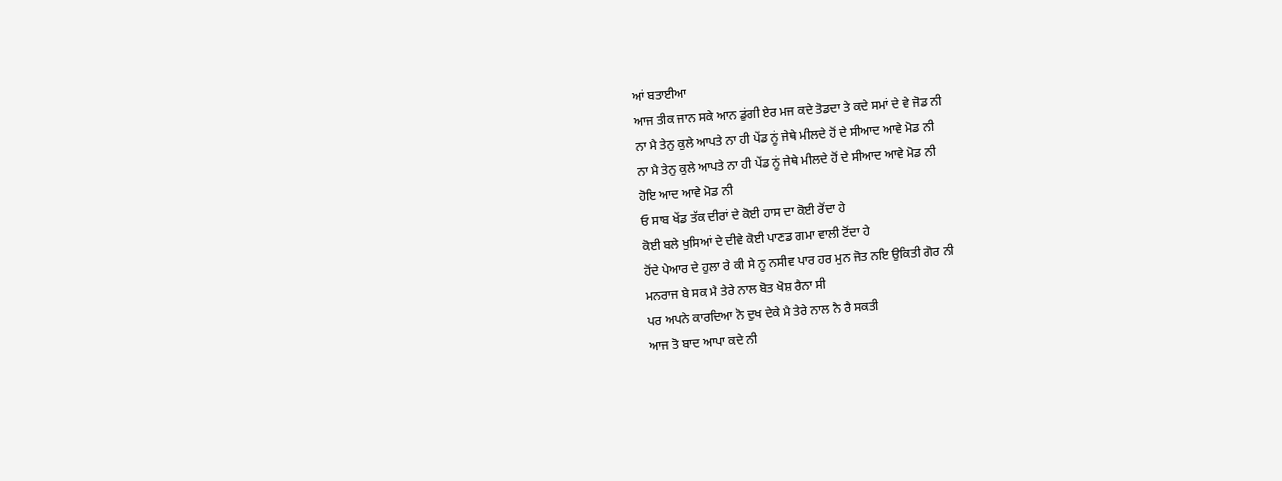ਆਂ ਬਤਾਈਆ
ਆਜ ਤੀਕ ਜਾਨ ਸਕੇ ਆਨ ਡੁਂਗੀ ਏਰ ਮਜ ਕਦੇ ਤੋਡਦਾ ਤੇ ਕਦੇ ਸਮਾਂ ਦੇ ਵੇ ਜੋਡ ਨੀ
ਨਾ ਮੈ ਤੇਨੁ ਕੁਲੇ ਆਪਤੇ ਨਾ ਹੀ ਪੇਂਡ ਨੂਂ ਜੇਥੇ ਮੀਲਦੇ ਹੋਂ ਦੇ ਸੀਆਦ ਆਵੇ ਮੋਡ ਨੀ
ਨਾ ਮੈ ਤੇਨੁ ਕੁਲੇ ਆਪਤੇ ਨਾ ਹੀ ਪੇਂਡ ਨੂਂ ਜੇਥੇ ਮੀਲਦੇ ਹੋਂ ਦੇ ਸੀਆਦ ਆਵੇ ਮੋਡ ਨੀ
ਹੋਇ ਆਦ ਆਵੇ ਮੋਡ ਨੀ
ਓ ਸਾਬ ਖੇਂਡ ਤੱਕ ਦੀਰਾਂ ਦੇ ਕੋਈ ਹਾਸ ਦਾ ਕੋਈ ਰੋਂਦਾ ਹੇ
ਕੋਈ ਬਲੇ ਖੁਸਿਆਂ ਦੇ ਦੀਵੇ ਕੋਈ ਪਾਣਡ ਗਮਾ ਵਾਲੀ ਟੋਂਦਾ ਹੇ
ਹੋਂਦੇ ਪੇਆਰ ਦੇ ਹੁਲਾ ਰੇ ਕੀ ਸੇ ਨੂ ਨਸੀਵ ਪਾਰ ਹਰ ਮੁਨ ਜੋਤ ਨਇ ਉਕਿਤੀ ਗੋਰ ਨੀ
ਮਨਰਾਜ ਬੇ ਸਕ ਮੈ ਤੇਰੇ ਨਾਲ ਬੋਤ ਖੋਸ਼ ਰੈਨਾ ਸੀ
ਪਰ ਅਪਨੇ ਕਾਰਦਿਆ ਨੋ ਦੁਖ ਦੇਕੇ ਮੈ ਤੇਰੇ ਨਾਲ ਨੈ ਰੈ ਸਕਤੀ
ਆਜ ਤੋ ਬਾਦ ਆਪਾ ਕਦੇ ਨੀ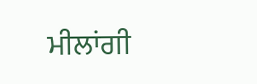ਮੀਲਾਂਗੀ